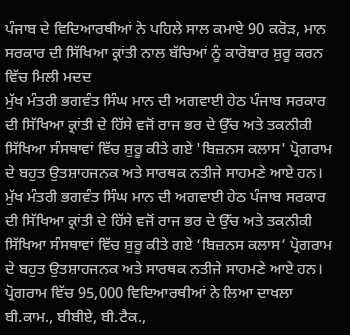ਪੰਜਾਬ ਦੇ ਵਿਦਿਆਰਥੀਆਂ ਨੇ ਪਹਿਲੇ ਸਾਲ ਕਮਾਏ 90 ਕਰੋੜ, ਮਾਨ ਸਰਕਾਰ ਦੀ ਸਿੱਖਿਆ ਕ੍ਰਾਂਤੀ ਨਾਲ ਬੱਚਿਆਂ ਨੂੰ ਕਾਰੋਬਾਰ ਸ਼ੁਰੂ ਕਰਨ ਵਿੱਚ ਮਿਲੀ ਮਦਦ
ਮੁੱਖ ਮੰਤਰੀ ਭਗਵੰਤ ਸਿੰਘ ਮਾਨ ਦੀ ਅਗਵਾਈ ਹੇਠ ਪੰਜਾਬ ਸਰਕਾਰ ਦੀ ਸਿੱਖਿਆ ਕ੍ਰਾਂਤੀ ਦੇ ਹਿੱਸੇ ਵਜੋਂ ਰਾਜ ਭਰ ਦੇ ਉੱਚ ਅਤੇ ਤਕਨੀਕੀ ਸਿੱਖਿਆ ਸੰਸਥਾਵਾਂ ਵਿੱਚ ਸ਼ੁਰੂ ਕੀਤੇ ਗਏ 'ਬਿਜ਼ਨਸ ਕਲਾਸ' ਪ੍ਰੋਗਰਾਮ ਦੇ ਬਹੁਤ ਉਤਸ਼ਾਹਜਨਕ ਅਤੇ ਸਾਰਥਕ ਨਤੀਜੇ ਸਾਹਮਣੇ ਆਏ ਹਨ।
ਮੁੱਖ ਮੰਤਰੀ ਭਗਵੰਤ ਸਿੰਘ ਮਾਨ ਦੀ ਅਗਵਾਈ ਹੇਠ ਪੰਜਾਬ ਸਰਕਾਰ ਦੀ ਸਿੱਖਿਆ ਕ੍ਰਾਂਤੀ ਦੇ ਹਿੱਸੇ ਵਜੋਂ ਰਾਜ ਭਰ ਦੇ ਉੱਚ ਅਤੇ ਤਕਨੀਕੀ ਸਿੱਖਿਆ ਸੰਸਥਾਵਾਂ ਵਿੱਚ ਸ਼ੁਰੂ ਕੀਤੇ ਗਏ ‘ਬਿਜ਼ਨਸ ਕਲਾਸ’ ਪ੍ਰੋਗਰਾਮ ਦੇ ਬਹੁਤ ਉਤਸ਼ਾਹਜਨਕ ਅਤੇ ਸਾਰਥਕ ਨਤੀਜੇ ਸਾਹਮਣੇ ਆਏ ਹਨ।
ਪ੍ਰੋਗਰਾਮ ਵਿੱਚ 95,000 ਵਿਦਿਆਰਥੀਆਂ ਨੇ ਲਿਆ ਦਾਖਲਾ
ਬੀ.ਕਾਮ., ਬੀਬੀਏ, ਬੀ.ਟੈਕ.,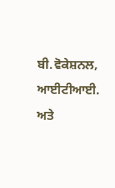ਬੀ.ਵੋਕੇਸ਼ਨਲ, ਆਈਟੀਆਈ. ਅਤੇ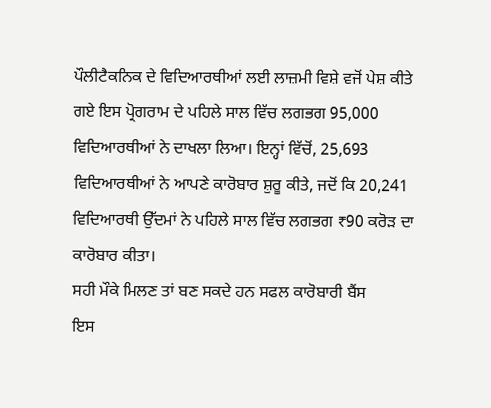ਪੌਲੀਟੈਕਨਿਕ ਦੇ ਵਿਦਿਆਰਥੀਆਂ ਲਈ ਲਾਜ਼ਮੀ ਵਿਸ਼ੇ ਵਜੋਂ ਪੇਸ਼ ਕੀਤੇ ਗਏ ਇਸ ਪ੍ਰੋਗਰਾਮ ਦੇ ਪਹਿਲੇ ਸਾਲ ਵਿੱਚ ਲਗਭਗ 95,000 ਵਿਦਿਆਰਥੀਆਂ ਨੇ ਦਾਖਲਾ ਲਿਆ। ਇਨ੍ਹਾਂ ਵਿੱਚੋਂ, 25,693 ਵਿਦਿਆਰਥੀਆਂ ਨੇ ਆਪਣੇ ਕਾਰੋਬਾਰ ਸ਼ੁਰੂ ਕੀਤੇ, ਜਦੋਂ ਕਿ 20,241 ਵਿਦਿਆਰਥੀ ਉੱਦਮਾਂ ਨੇ ਪਹਿਲੇ ਸਾਲ ਵਿੱਚ ਲਗਭਗ ₹90 ਕਰੋੜ ਦਾ ਕਾਰੋਬਾਰ ਕੀਤਾ।
ਸਹੀ ਮੌਕੇ ਮਿਲਣ ਤਾਂ ਬਣ ਸਕਦੇ ਹਨ ਸਫਲ ਕਾਰੋਬਾਰੀ ਬੈਂਸ
ਇਸ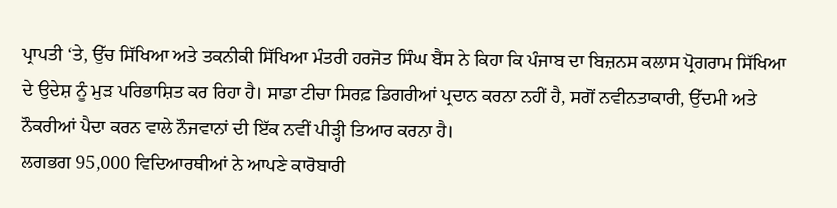ਪ੍ਰਾਪਤੀ ‘ਤੇ, ਉੱਚ ਸਿੱਖਿਆ ਅਤੇ ਤਕਨੀਕੀ ਸਿੱਖਿਆ ਮੰਤਰੀ ਹਰਜੋਤ ਸਿੰਘ ਬੈਂਸ ਨੇ ਕਿਹਾ ਕਿ ਪੰਜਾਬ ਦਾ ਬਿਜ਼ਨਸ ਕਲਾਸ ਪ੍ਰੋਗਰਾਮ ਸਿੱਖਿਆ ਦੇ ਉਦੇਸ਼ ਨੂੰ ਮੁੜ ਪਰਿਭਾਸ਼ਿਤ ਕਰ ਰਿਹਾ ਹੈ। ਸਾਡਾ ਟੀਚਾ ਸਿਰਫ਼ ਡਿਗਰੀਆਂ ਪ੍ਰਦਾਨ ਕਰਨਾ ਨਹੀਂ ਹੈ, ਸਗੋਂ ਨਵੀਨਤਾਕਾਰੀ, ਉੱਦਮੀ ਅਤੇ ਨੌਕਰੀਆਂ ਪੈਦਾ ਕਰਨ ਵਾਲੇ ਨੌਜਵਾਨਾਂ ਦੀ ਇੱਕ ਨਵੀਂ ਪੀੜ੍ਹੀ ਤਿਆਰ ਕਰਨਾ ਹੈ।
ਲਗਭਗ 95,000 ਵਿਦਿਆਰਥੀਆਂ ਨੇ ਆਪਣੇ ਕਾਰੋਬਾਰੀ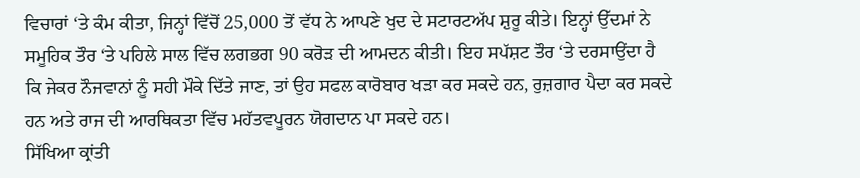ਵਿਚਾਰਾਂ ‘ਤੇ ਕੰਮ ਕੀਤਾ, ਜਿਨ੍ਹਾਂ ਵਿੱਚੋਂ 25,000 ਤੋਂ ਵੱਧ ਨੇ ਆਪਣੇ ਖੁਦ ਦੇ ਸਟਾਰਟਅੱਪ ਸ਼ੁਰੂ ਕੀਤੇ। ਇਨ੍ਹਾਂ ਉੱਦਮਾਂ ਨੇ ਸਮੂਹਿਕ ਤੌਰ ‘ਤੇ ਪਹਿਲੇ ਸਾਲ ਵਿੱਚ ਲਗਭਗ 90 ਕਰੋੜ ਦੀ ਆਮਦਨ ਕੀਤੀ। ਇਹ ਸਪੱਸ਼ਟ ਤੌਰ ‘ਤੇ ਦਰਸਾਉਂਦਾ ਹੈ ਕਿ ਜੇਕਰ ਨੌਜਵਾਨਾਂ ਨੂੰ ਸਹੀ ਮੌਕੇ ਦਿੱਤੇ ਜਾਣ, ਤਾਂ ਉਹ ਸਫਲ ਕਾਰੋਬਾਰ ਖੜਾ ਕਰ ਸਕਦੇ ਹਨ, ਰੁਜ਼ਗਾਰ ਪੈਦਾ ਕਰ ਸਕਦੇ ਹਨ ਅਤੇ ਰਾਜ ਦੀ ਆਰਥਿਕਤਾ ਵਿੱਚ ਮਹੱਤਵਪੂਰਨ ਯੋਗਦਾਨ ਪਾ ਸਕਦੇ ਹਨ।
ਸਿੱਖਿਆ ਕ੍ਰਾਂਤੀ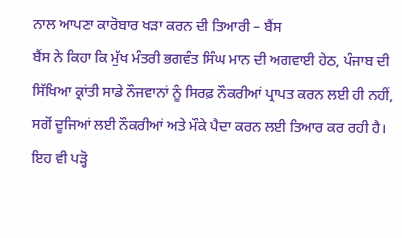ਨਾਲ ਆਪਣਾ ਕਾਰੋਬਾਰ ਖੜਾ ਕਰਨ ਦੀ ਤਿਆਰੀ – ਬੈਂਸ
ਬੈਂਸ ਨੇ ਕਿਹਾ ਕਿ ਮੁੱਖ ਮੰਤਰੀ ਭਗਵੰਤ ਸਿੰਘ ਮਾਨ ਦੀ ਅਗਵਾਈ ਹੇਠ, ਪੰਜਾਬ ਦੀ ਸਿੱਖਿਆ ਕ੍ਰਾਂਤੀ ਸਾਡੇ ਨੌਜਵਾਨਾਂ ਨੂੰ ਸਿਰਫ਼ ਨੌਕਰੀਆਂ ਪ੍ਰਾਪਤ ਕਰਨ ਲਈ ਹੀ ਨਹੀਂ, ਸਗੋਂ ਦੂਜਿਆਂ ਲਈ ਨੌਕਰੀਆਂ ਅਤੇ ਮੌਕੇ ਪੈਦਾ ਕਰਨ ਲਈ ਤਿਆਰ ਕਰ ਰਹੀ ਹੈ।
ਇਹ ਵੀ ਪੜ੍ਹੋ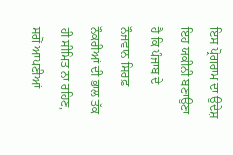ਇਸ ਪ੍ਰੋਗਰਾਮ ਦਾ ਉਦੇਸ਼ ਇਹ ਯਕੀਨੀ ਬਣਾਉਣਾ ਹੈ ਕਿ ਪੰਜਾਬ ਦੇ ਨੌਜਵਾਨ ਸਿਰਫ਼ ਨੌਕਰੀਆਂ ਦੀ ਭਾਲ ਤੱਕ ਹੀ ਸੀਮਿਤ ਨਾ ਰਹਿਣ, ਸਗੋਂ ਆਪਣੀਆਂ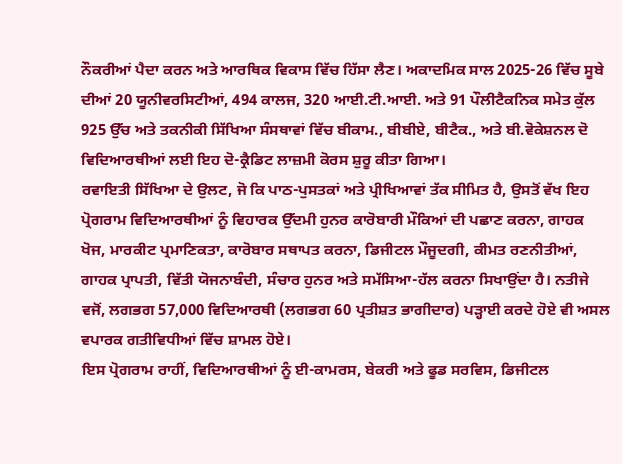ਨੌਕਰੀਆਂ ਪੈਦਾ ਕਰਨ ਅਤੇ ਆਰਥਿਕ ਵਿਕਾਸ ਵਿੱਚ ਹਿੱਸਾ ਲੈਣ। ਅਕਾਦਮਿਕ ਸਾਲ 2025-26 ਵਿੱਚ ਸੂਬੇ ਦੀਆਂ 20 ਯੂਨੀਵਰਸਿਟੀਆਂ, 494 ਕਾਲਜ, 320 ਆਈ.ਟੀ.ਆਈ. ਅਤੇ 91 ਪੌਲੀਟੈਕਨਿਕ ਸਮੇਤ ਕੁੱਲ 925 ਉੱਚ ਅਤੇ ਤਕਨੀਕੀ ਸਿੱਖਿਆ ਸੰਸਥਾਵਾਂ ਵਿੱਚ ਬੀਕਾਮ., ਬੀਬੀਏ, ਬੀਟੈਕ., ਅਤੇ ਬੀ.ਵੋਕੇਸ਼ਨਲ ਦੋ ਵਿਦਿਆਰਥੀਆਂ ਲਈ ਇਹ ਦੋ-ਕ੍ਰੈਡਿਟ ਲਾਜ਼ਮੀ ਕੋਰਸ ਸ਼ੁਰੂ ਕੀਤਾ ਗਿਆ।
ਰਵਾਇਤੀ ਸਿੱਖਿਆ ਦੇ ਉਲਟ, ਜੋ ਕਿ ਪਾਠ-ਪੁਸਤਕਾਂ ਅਤੇ ਪ੍ਰੀਖਿਆਵਾਂ ਤੱਕ ਸੀਮਿਤ ਹੈ, ਉਸਤੋਂ ਵੱਖ ਇਹ ਪ੍ਰੋਗਰਾਮ ਵਿਦਿਆਰਥੀਆਂ ਨੂੰ ਵਿਹਾਰਕ ਉੱਦਮੀ ਹੁਨਰ ਕਾਰੋਬਾਰੀ ਮੌਕਿਆਂ ਦੀ ਪਛਾਣ ਕਰਨਾ, ਗਾਹਕ ਖੋਜ, ਮਾਰਕੀਟ ਪ੍ਰਮਾਣਿਕਤਾ, ਕਾਰੋਬਾਰ ਸਥਾਪਤ ਕਰਨਾ, ਡਿਜੀਟਲ ਮੌਜੂਦਗੀ, ਕੀਮਤ ਰਣਨੀਤੀਆਂ, ਗਾਹਕ ਪ੍ਰਾਪਤੀ, ਵਿੱਤੀ ਯੋਜਨਾਬੰਦੀ, ਸੰਚਾਰ ਹੁਨਰ ਅਤੇ ਸਮੱਸਿਆ-ਹੱਲ ਕਰਨਾ ਸਿਖਾਉਂਦਾ ਹੈ। ਨਤੀਜੇ ਵਜੋਂ, ਲਗਭਗ 57,000 ਵਿਦਿਆਰਥੀ (ਲਗਭਗ 60 ਪ੍ਰਤੀਸ਼ਤ ਭਾਗੀਦਾਰ) ਪੜ੍ਹਾਈ ਕਰਦੇ ਹੋਏ ਵੀ ਅਸਲ ਵਪਾਰਕ ਗਤੀਵਿਧੀਆਂ ਵਿੱਚ ਸ਼ਾਮਲ ਹੋਏ।
ਇਸ ਪ੍ਰੋਗਰਾਮ ਰਾਹੀਂ, ਵਿਦਿਆਰਥੀਆਂ ਨੂੰ ਈ-ਕਾਮਰਸ, ਬੇਕਰੀ ਅਤੇ ਫੂਡ ਸਰਵਿਸ, ਡਿਜੀਟਲ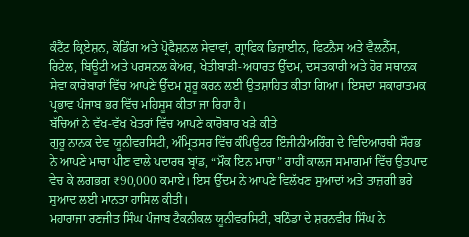ਕੰਟੈਂਟ ਕ੍ਰਿਏਸ਼ਨ, ਕੋਡਿੰਗ ਅਤੇ ਪ੍ਰੋਫੈਸ਼ਨਲ ਸੇਵਾਵਾਂ, ਗ੍ਰਾਫਿਕ ਡਿਜ਼ਾਈਨ, ਫਿਟਨੈਸ ਅਤੇ ਵੈਲਨੈੱਸ, ਰਿਟੇਲ, ਬਿਊਟੀ ਅਤੇ ਪਰਸਨਲ ਕੇਅਰ, ਖੇਤੀਬਾੜੀ-ਅਧਾਰਤ ਉੱਦਮ, ਦਸਤਕਾਰੀ ਅਤੇ ਹੋਰ ਸਥਾਨਕ ਸੇਵਾ ਕਾਰੋਬਾਰਾਂ ਵਿੱਚ ਆਪਣੇ ਉੱਦਮ ਸ਼ੁਰੂ ਕਰਨ ਲਈ ਉਤਸ਼ਾਹਿਤ ਕੀਤਾ ਗਿਆ। ਇਸਦਾ ਸਕਾਰਾਤਮਕ ਪ੍ਰਭਾਵ ਪੰਜਾਬ ਭਰ ਵਿੱਚ ਮਹਿਸੂਸ ਕੀਤਾ ਜਾ ਰਿਹਾ ਹੈ।
ਬੱਚਿਆਂ ਨੇ ਵੱਖ-ਵੱਖ ਖੇਤਰਾਂ ਵਿੱਚ ਆਪਣੇ ਕਾਰੋਬਾਰ ਖੜੇ ਕੀਤੇ
ਗੁਰੂ ਨਾਨਕ ਦੇਵ ਯੂਨੀਵਰਸਿਟੀ, ਅੰਮ੍ਰਿਤਸਰ ਵਿੱਚ ਕੰਪਿਊਟਰ ਇੰਜੀਨੀਅਰਿੰਗ ਦੇ ਵਿਦਿਆਰਥੀ ਸੌਰਭ ਨੇ ਆਪਣੇ ਮਾਚਾ ਪੀਣ ਵਾਲੇ ਪਦਾਰਥ ਬ੍ਰਾਂਡ, “ਮੌਕ ਇਨ ਮਾਚਾ” ਰਾਹੀਂ ਕਾਲਜ ਸਮਾਗਮਾਂ ਵਿੱਚ ਉਤਪਾਦ ਵੇਚ ਕੇ ਲਗਭਗ ₹90,000 ਕਮਾਏ। ਇਸ ਉੱਦਮ ਨੇ ਆਪਣੇ ਵਿਲੱਖਣ ਸੁਆਦਾਂ ਅਤੇ ਤਾਜ਼ਗੀ ਭਰੇ ਸੁਆਦ ਲਈ ਮਾਨਤਾ ਹਾਸਿਲ ਕੀਤੀ।
ਮਹਾਰਾਜਾ ਰਣਜੀਤ ਸਿੰਘ ਪੰਜਾਬ ਟੈਕਨੀਕਲ ਯੂਨੀਵਰਸਿਟੀ, ਬਠਿੰਡਾ ਦੇ ਸ਼ਰਨਵੀਰ ਸਿੰਘ ਨੇ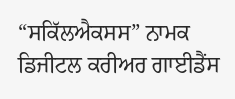“ਸਕਿੱਲਐਕਸਸ” ਨਾਮਕ ਡਿਜੀਟਲ ਕਰੀਅਰ ਗਾਈਡੈਂਸ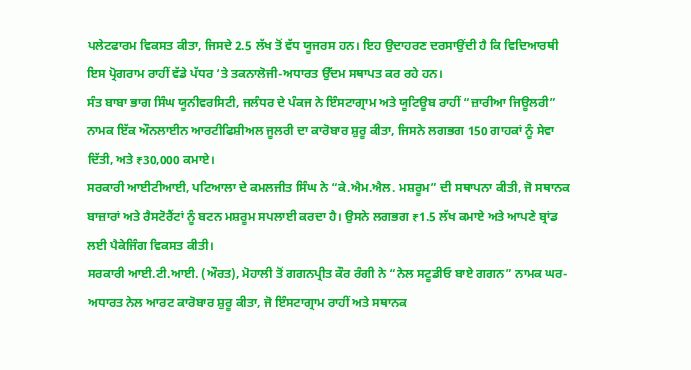ਪਲੇਟਫਾਰਮ ਵਿਕਸਤ ਕੀਤਾ, ਜਿਸਦੇ 2.5 ਲੱਖ ਤੋਂ ਵੱਧ ਯੂਜਰਸ ਹਨ। ਇਹ ਉਦਾਹਰਣ ਦਰਸਾਉਂਦੀ ਹੈ ਕਿ ਵਿਦਿਆਰਥੀ ਇਸ ਪ੍ਰੋਗਰਾਮ ਰਾਹੀਂ ਵੱਡੇ ਪੱਧਰ ‘ਤੇ ਤਕਨਾਲੋਜੀ-ਅਧਾਰਤ ਉੱਦਮ ਸਥਾਪਤ ਕਰ ਰਹੇ ਹਨ।
ਸੰਤ ਬਾਬਾ ਭਾਗ ਸਿੰਘ ਯੂਨੀਵਰਸਿਟੀ, ਜਲੰਧਰ ਦੇ ਪੰਕਜ ਨੇ ਇੰਸਟਾਗ੍ਰਾਮ ਅਤੇ ਯੂਟਿਊਬ ਰਾਹੀਂ “ਜ਼ਾਰੀਆ ਜਿਊਲਰੀ” ਨਾਮਕ ਇੱਕ ਔਨਲਾਈਨ ਆਰਟੀਫਿਸ਼ੀਅਲ ਜੂਲਰੀ ਦਾ ਕਾਰੋਬਾਰ ਸ਼ੁਰੂ ਕੀਤਾ, ਜਿਸਨੇ ਲਗਭਗ 150 ਗਾਹਕਾਂ ਨੂੰ ਸੇਵਾ ਦਿੱਤੀ, ਅਤੇ ₹30,000 ਕਮਾਏ।
ਸਰਕਾਰੀ ਆਈਟੀਆਈ, ਪਟਿਆਲਾ ਦੇ ਕਮਲਜੀਤ ਸਿੰਘ ਨੇ “ਕੇ.ਐਮ.ਐਲ. ਮਸ਼ਰੂਮ” ਦੀ ਸਥਾਪਨਾ ਕੀਤੀ, ਜੋ ਸਥਾਨਕ ਬਾਜ਼ਾਰਾਂ ਅਤੇ ਰੈਸਟੋਰੈਂਟਾਂ ਨੂੰ ਬਟਨ ਮਸ਼ਰੂਮ ਸਪਲਾਈ ਕਰਦਾ ਹੈ। ਉਸਨੇ ਲਗਭਗ ₹1.5 ਲੱਖ ਕਮਾਏ ਅਤੇ ਆਪਣੇ ਬ੍ਰਾਂਡ ਲਈ ਪੈਕੇਜਿੰਗ ਵਿਕਸਤ ਕੀਤੀ।
ਸਰਕਾਰੀ ਆਈ.ਟੀ.ਆਈ. (ਔਰਤ), ਮੋਹਾਲੀ ਤੋਂ ਗਗਨਪ੍ਰੀਤ ਕੌਰ ਰੰਗੀ ਨੇ “ਨੇਲ ਸਟੂਡੀਓ ਬਾਏ ਗਗਨ” ਨਾਮਕ ਘਰ-ਅਧਾਰਤ ਨੇਲ ਆਰਟ ਕਾਰੋਬਾਰ ਸ਼ੁਰੂ ਕੀਤਾ, ਜੋ ਇੰਸਟਾਗ੍ਰਾਮ ਰਾਹੀਂ ਅਤੇ ਸਥਾਨਕ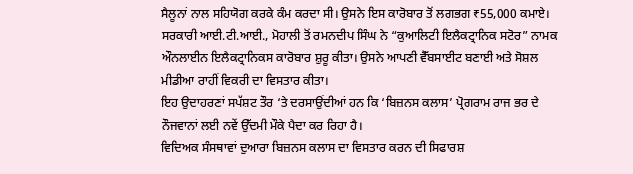ਸੈਲੂਨਾਂ ਨਾਲ ਸਹਿਯੋਗ ਕਰਕੇ ਕੰਮ ਕਰਦਾ ਸੀ। ਉਸਨੇ ਇਸ ਕਾਰੋਬਾਰ ਤੋਂ ਲਗਭਗ ₹55,000 ਕਮਾਏ।
ਸਰਕਾਰੀ ਆਈ.ਟੀ.ਆਈ., ਮੋਹਾਲੀ ਤੋਂ ਰਮਨਦੀਪ ਸਿੰਘ ਨੇ “ਕੁਆਲਿਟੀ ਇਲੈਕਟ੍ਰਾਨਿਕ ਸਟੋਰ” ਨਾਮਕ ਔਨਲਾਈਨ ਇਲੈਕਟ੍ਰਾਨਿਕਸ ਕਾਰੋਬਾਰ ਸ਼ੁਰੂ ਕੀਤਾ। ਉਸਨੇ ਆਪਣੀ ਵੈੱਬਸਾਈਟ ਬਣਾਈ ਅਤੇ ਸੋਸ਼ਲ ਮੀਡੀਆ ਰਾਹੀਂ ਵਿਕਰੀ ਦਾ ਵਿਸਤਾਰ ਕੀਤਾ।
ਇਹ ਉਦਾਹਰਣਾਂ ਸਪੱਸ਼ਟ ਤੌਰ ‘ਤੇ ਦਰਸਾਉਂਦੀਆਂ ਹਨ ਕਿ ‘ਬਿਜ਼ਨਸ ਕਲਾਸ’ ਪ੍ਰੋਗਰਾਮ ਰਾਜ ਭਰ ਦੇ ਨੌਜਵਾਨਾਂ ਲਈ ਨਵੇਂ ਉੱਦਮੀ ਮੌਕੇ ਪੈਦਾ ਕਰ ਰਿਹਾ ਹੈ।
ਵਿਦਿਅਕ ਸੰਸਥਾਵਾਂ ਦੁਆਰਾ ਬਿਜ਼ਨਸ ਕਲਾਸ ਦਾ ਵਿਸਤਾਰ ਕਰਨ ਦੀ ਸਿਫਾਰਸ਼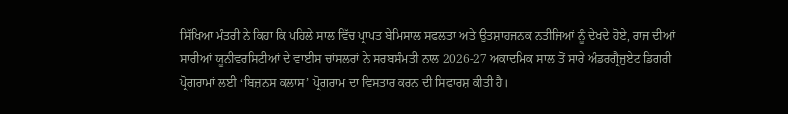ਸਿੱਖਿਆ ਮੰਤਰੀ ਨੇ ਕਿਹਾ ਕਿ ਪਹਿਲੇ ਸਾਲ ਵਿੱਚ ਪ੍ਰਾਪਤ ਬੇਮਿਸਾਲ ਸਫਲਤਾ ਅਤੇ ਉਤਸ਼ਾਹਜਨਕ ਨਤੀਜਿਆਂ ਨੂੰ ਦੇਖਦੇ ਹੋਏ, ਰਾਜ ਦੀਆਂ ਸਾਰੀਆਂ ਯੂਨੀਵਰਸਿਟੀਆਂ ਦੇ ਵਾਈਸ ਚਾਂਸਲਰਾਂ ਨੇ ਸਰਬਸੰਮਤੀ ਨਾਲ 2026-27 ਅਕਾਦਮਿਕ ਸਾਲ ਤੋਂ ਸਾਰੇ ਅੰਡਰਗ੍ਰੈਜੁਏਟ ਡਿਗਰੀ ਪ੍ਰੋਗਰਾਮਾਂ ਲਈ ‘ਬਿਜ਼ਨਸ ਕਲਾਸ’ ਪ੍ਰੋਗਰਾਮ ਦਾ ਵਿਸਤਾਰ ਕਰਨ ਦੀ ਸਿਫਾਰਸ਼ ਕੀਤੀ ਹੈ।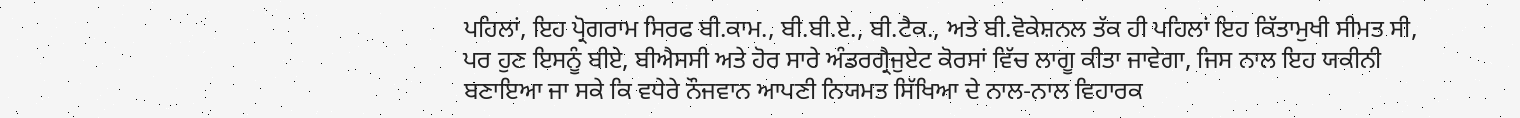ਪਹਿਲਾਂ, ਇਹ ਪ੍ਰੋਗਰਾਮ ਸਿਰਫ ਬੀ.ਕਾਮ., ਬੀ.ਬੀ.ਏ., ਬੀ.ਟੈਕ., ਅਤੇ ਬੀ.ਵੋਕੇਸ਼ਨਲ ਤੱਕ ਹੀ ਪਹਿਲਾਂ ਇਹ ਕਿੱਤਾਮੁਖੀ ਸੀਮਤ ਸੀ, ਪਰ ਹੁਣ ਇਸਨੂੰ ਬੀਏ, ਬੀਐਸਸੀ ਅਤੇ ਹੋਰ ਸਾਰੇ ਅੰਡਰਗ੍ਰੈਜੁਏਟ ਕੋਰਸਾਂ ਵਿੱਚ ਲਾਗੂ ਕੀਤਾ ਜਾਵੇਗਾ, ਜਿਸ ਨਾਲ ਇਹ ਯਕੀਨੀ ਬਣਾਇਆ ਜਾ ਸਕੇ ਕਿ ਵਧੇਰੇ ਨੌਜਵਾਨ ਆਪਣੀ ਨਿਯਮਤ ਸਿੱਖਿਆ ਦੇ ਨਾਲ-ਨਾਲ ਵਿਹਾਰਕ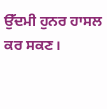ਉੱਦਮੀ ਹੁਨਰ ਹਾਸਲ ਕਰ ਸਕਣ।